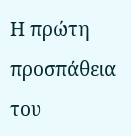Η πρώτη προσπάθεια του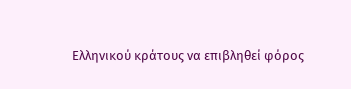Ελληνικού κράτους να επιβληθεί φόρος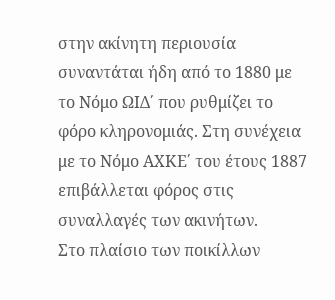στην ακίνητη περιουσία συναντάται ήδη από το 1880 με το Νόμο ΩΙΔ΄ που ρυθμίζει το φόρο κληρονομιάς. Στη συνέχεια με το Νόμο ΑΧΚΕ΄ του έτους 1887 επιβάλλεται φόρος στις συναλλαγές των ακινήτων.
Στο πλαίσιο των ποικίλλων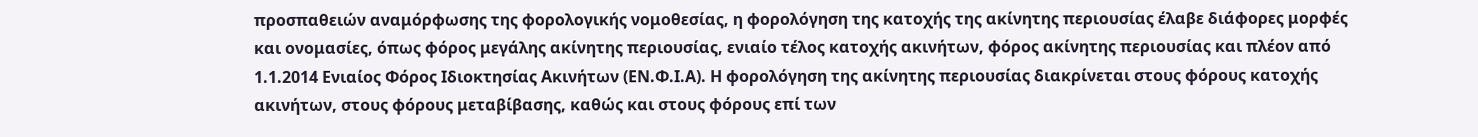προσπαθειών αναμόρφωσης της φορολογικής νομοθεσίας, η φορολόγηση της κατοχής της ακίνητης περιουσίας έλαβε διάφορες μορφές και ονομασίες, όπως φόρος μεγάλης ακίνητης περιουσίας, ενιαίο τέλος κατοχής ακινήτων, φόρος ακίνητης περιουσίας και πλέον από 1.1.2014 Ενιαίος Φόρος Ιδιοκτησίας Ακινήτων (ΕΝ.Φ.Ι.Α). Η φορολόγηση της ακίνητης περιουσίας διακρίνεται στους φόρους κατοχής ακινήτων, στους φόρους μεταβίβασης, καθώς και στους φόρους επί των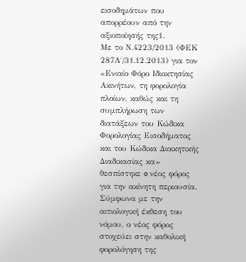εισοδημάτων που απορρέουν από την αξιοποίησής της1.
Με το Ν.4223/2013 (ΦΕΚ 287Α΄/31.12.2013) για τον «Ενιαίο Φόρο Ιδιοκτησίας Ακινήτων, τη φορολογία πλοίων, καθώς και τη συμπλήρωση των διατάξεων του Κώδικα Φορολογίας Εισοδήματος και του Κώδικα Διοικητικής Διαδικασίας κα» θεσπίστηκε o νέος φόρος για την ακίνητη περιουσία. Σύμφωνα με την αιτιολογική έκθεση του νόμου, ο νέος φόρος στοχεύει στην καθολική φορολόγηση της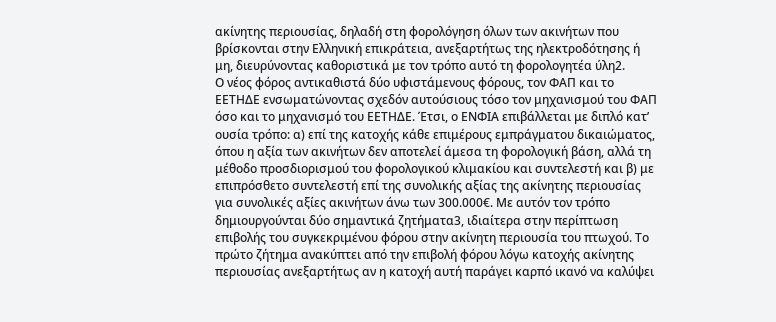ακίνητης περιουσίας, δηλαδή στη φορολόγηση όλων των ακινήτων που βρίσκονται στην Ελληνική επικράτεια, ανεξαρτήτως της ηλεκτροδότησης ή μη, διευρύνοντας καθοριστικά με τον τρόπο αυτό τη φορολογητέα ύλη2.
Ο νέος φόρος αντικαθιστά δύο υφιστάμενους φόρους, τον ΦΑΠ και το ΕΕΤΗΔΕ ενσωματώνοντας σχεδόν αυτούσιους τόσο τον μηχανισμού του ΦΑΠ όσο και το μηχανισμό του ΕΕΤΗΔΕ. Έτσι, ο ΕΝΦΙΑ επιβάλλεται με διπλό κατ’ ουσία τρόπο: α) επί της κατοχής κάθε επιμέρους εμπράγματου δικαιώματος, όπου η αξία των ακινήτων δεν αποτελεί άμεσα τη φορολογική βάση, αλλά τη μέθοδο προσδιορισμού του φορολογικού κλιμακίου και συντελεστή και β) με επιπρόσθετο συντελεστή επί της συνολικής αξίας της ακίνητης περιουσίας για συνολικές αξίες ακινήτων άνω των 300.000€. Με αυτόν τον τρόπο δημιουργούνται δύο σημαντικά ζητήματα3, ιδιαίτερα στην περίπτωση επιβολής του συγκεκριμένου φόρου στην ακίνητη περιουσία του πτωχού. Το πρώτο ζήτημα ανακύπτει από την επιβολή φόρου λόγω κατοχής ακίνητης περιουσίας ανεξαρτήτως αν η κατοχή αυτή παράγει καρπό ικανό να καλύψει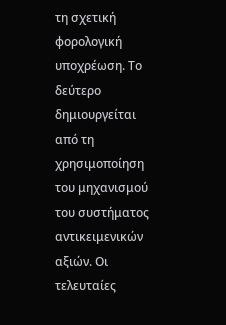τη σχετική φορολογική υποχρέωση. Το δεύτερο δημιουργείται από τη χρησιμοποίηση του μηχανισμού του συστήματος αντικειμενικών αξιών. Οι τελευταίες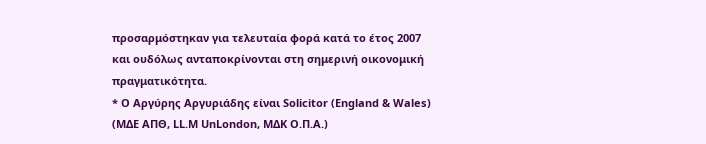προσαρμόστηκαν για τελευταία φορά κατά το έτος 2007 και ουδόλως ανταποκρίνονται στη σημερινή οικονομική πραγματικότητα.
* Ο Αργύρης Αργυριάδης είναι Solicitor (England & Wales) (ΜΔΕ ΑΠΘ, LL.M UnLondon, ΜΔΚ Ο.Π.Α.)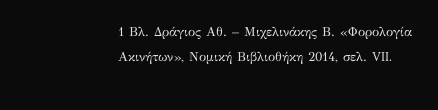1 Βλ. Δράγιος Αθ. – Μιχελινάκης Β. «Φορολογία Ακινήτων», Νομική Βιβλιοθήκη 2014, σελ. VII.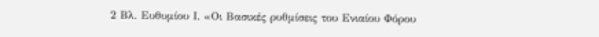2 Βλ. Ευθυμίου Ι. «Οι Βασικές ρυθμίσεις του Ενιαίου Φόρου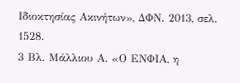Ιδιοκτησίας Ακινήτων», ΔΦΝ. 2013, σελ. 1528.
3 Βλ. Μάλλιου Α. «Ο ΕΝΦΙΑ, η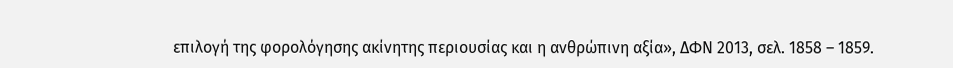επιλογή της φορολόγησης ακίνητης περιουσίας και η ανθρώπινη αξία», ΔΦΝ 2013, σελ. 1858 – 1859.